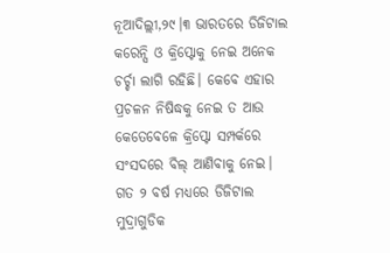ନୂଆଦିଲ୍ଲୀ,୨୯।୩ ଭାରତରେ ଡିଜିଟାଲ କରେନ୍ସି ଓ କ୍ରିପ୍ଟୋକୁ ନେଇ ଅନେକ ଚର୍ଚ୍ଚା ଲାଗି ରହିଛି। କେବେ ଏହାର ପ୍ରଚଳନ ନିଷିଦ୍ଧକୁ ନେଇ ତ ଆଉ କେତେବେଳେ କ୍ରିପ୍ଟୋ ସମ୍ପର୍କରେ ସଂସଦରେ ବିଲ୍ ଆଣିବାକୁ ନେଇ। ଗତ ୨ ବର୍ଷ ମଧ୍ୟରେ ଡିଜିଟାଲ ମୁଦ୍ରାଗୁଡିକ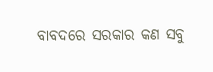ବାବଦରେ ସରକାର କଣ ସବୁ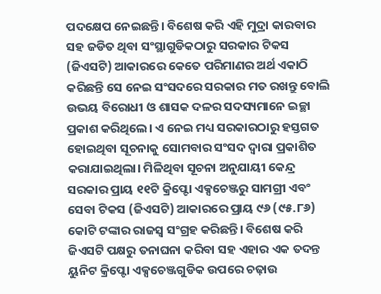ପଦକ୍ଷେପ ନେଇଛନ୍ତି। ବିଶେଷ କରି ଏହି ମୁଦ୍ରା କାରବାର ସହ ଜଡିତ ଥିବା ସଂସ୍ଥାଗୁଡିକଠାରୁ ସରକାର ଟିକସ (ଜିଏସଟି) ଆକାରରେ କେତେ ପରିମାଣର ଅର୍ଥ ଏକାଠି କରିଛନ୍ତି ସେ ନେଇ ସଂସଦରେ ସରକାର ମତ ରଖନ୍ତୁ ବୋଲି ଉଭୟ ବିରୋଧୀ ଓ ଶାସକ ଦଳର ସଦସ୍ୟମାନେ ଇଚ୍ଛା ପ୍ରକାଶ କରିଥିଲେ। ଏ ନେଇ ମଧ୍ୟ ସରକାରଠାରୁ ହସ୍ତଗତ ହୋଇଥିବା ସୂଚନାକୁ ସୋମବାର ସଂସଦ ଦ୍ୱାରା ପ୍ରକାଶିତ କରାଯାଇଥିଲା। ମିଳିଥିବା ସୂଚନା ଅନୁଯାୟୀ କେନ୍ଦ୍ର ସରକାର ପ୍ରାୟ ୧୧ଟି କ୍ରିପ୍ଟୋ ଏକ୍ସଚେଞ୍ଜରୁ ସାମଗ୍ରୀ ଏବଂ ସେବା ଟିକସ (ଜିଏସଟି) ଆକାରରେ ପ୍ରାୟ ୯୬ (୯୫.୮୬) କୋଟି ଟଙ୍କାର ରାଜସ୍ବ ସଂଗ୍ରହ କରିଛନ୍ତି। ବିଶେଷ କରି ଜିଏସଟି ପକ୍ଷରୁ ତନାଘନା କରିବା ସହ ଏହାର ଏକ ତଦନ୍ତ ୟୁନିଟ କ୍ରିପ୍ଟୋ ଏକ୍ସଚେଞ୍ଜଗୁଡିକ ଉପରେ ଚଢ଼ାଉ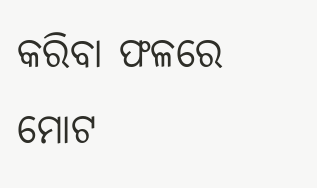କରିବା ଫଳରେ ମୋଟ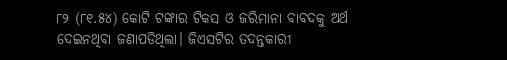୮୨ (୮୧.୫୪) କୋଟି ଟଙ୍କାର ଟିକସ ଓ ଜରିମାନା ବାବଦକୁ ଅର୍ଥ ଦେଇନଥିବା ଜଣାପଡିଥିଲା। ଜିଏସଟିର ତଦନ୍ତକାରୀ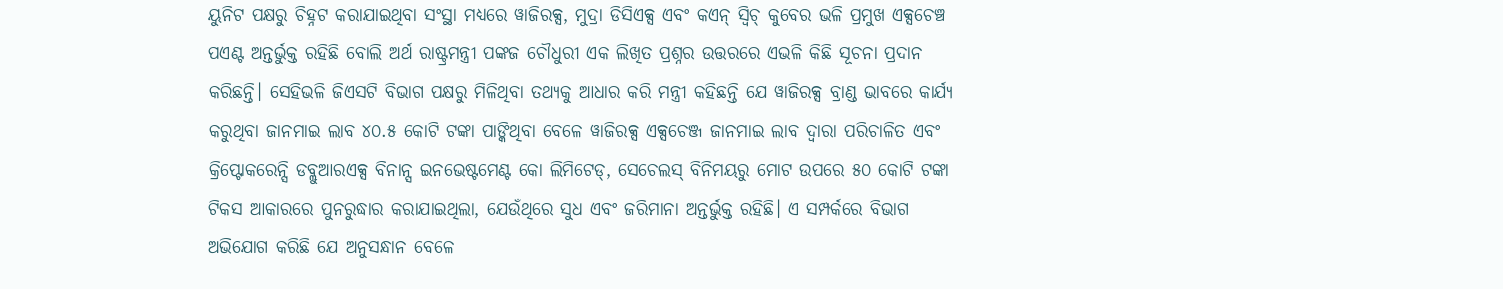ୟୁନିଟ ପକ୍ଷରୁ ଚିହ୍ନଟ କରାଯାଇଥିବା ସଂସ୍ଥା ମଧ୍ୟରେ ୱାଜିରକ୍ସ, ମୁଦ୍ରା ଡିସିଏକ୍ସ ଏବଂ କଏନ୍ ସ୍ବିଚ୍ କୁବେର ଭଳି ପ୍ରମୁଖ ଏକ୍ସଚେଞ୍ଚ ପଏଣ୍ଟ ଅନ୍ତର୍ଭୁକ୍ତ ରହିଛି ବୋଲି ଅର୍ଥ ରାଷ୍ଟ୍ରମନ୍ତ୍ରୀ ପଙ୍କଜ ଚୌଧୁରୀ ଏକ ଲିଖିତ ପ୍ରଶ୍ନର ଉତ୍ତରରେ ଏଭଳି କିଛି ସୂଚନା ପ୍ରଦାନ କରିଛନ୍ତି। ସେହିଭଳି ଜିଏସଟି ବିଭାଗ ପକ୍ଷରୁ ମିଳିଥିବା ତଥ୍ୟକୁ ଆଧାର କରି ମନ୍ତ୍ରୀ କହିଛନ୍ତି ଯେ ୱାଜିରକ୍ସ ବ୍ରାଣ୍ଡ ଭାବରେ କାର୍ଯ୍ୟ କରୁଥିବା ଜାନମାଇ ଲାବ ୪୦.୫ କୋଟି ଟଙ୍କା ପାଙ୍କିଥିବା ବେଳେ ୱାଜିରକ୍ସ ଏକ୍ସଚେଞ୍ଜ ଜାନମାଇ ଲାବ ଦ୍ୱାରା ପରିଚାଳିତ ଏବଂ କ୍ରିପ୍ଟୋକରେନ୍ସି ଡବ୍ଲୁଆରଏକ୍ସ ବିନାନ୍ସ ଇନଭେଷ୍ଟମେଣ୍ଟ କୋ ଲିମିଟେଡ୍, ସେଚେଲସ୍ ବିନିମୟରୁ ମୋଟ ଉପରେ ୫୦ କୋଟି ଟଙ୍କା ଟିକସ ଆକାରରେ ପୁନରୁଦ୍ଧାର କରାଯାଇଥିଲା, ଯେଉଁଥିରେ ସୁଧ ଏବଂ ଜରିମାନା ଅନ୍ତର୍ଭୁକ୍ତ ରହିଛି। ଏ ସମ୍ପର୍କରେ ବିଭାଗ ଅଭିଯୋଗ କରିଛି ଯେ ଅନୁସନ୍ଧାନ ବେଳେ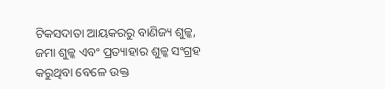ଟିକସଦାତା ଆୟକରରୁ ବାଣିଜ୍ୟ ଶୁଳ୍କ, ଜମା ଶୁଳ୍କ ଏବଂ ପ୍ରତ୍ୟାହାର ଶୁଳ୍କ ସଂଗ୍ରହ କରୁଥିବା ବେଳେ ଉକ୍ତ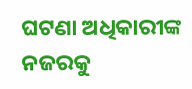ଘଟଣା ଅଧିକାରୀଙ୍କ ନଜରକୁ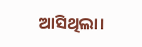ଆସିଥିଲା।